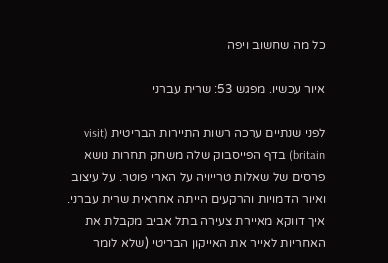כל מה שחשוב ויפה

איור עכשיו. מפגש 53: שרית עברני

לפני שנתיים ערכה רשות התיירות הבריטית (visit britain) בדף הפייסבוק שלה משחק תחרות נושא פרסים של שאלות טרייויה על הארי פוטר. על עיצוב ואיור הדמויות והרקעים הייתה אחראית שרית עברני. איך דווקא מאיירת צעירה בתל אביב מקבלת את האחריות לאייר את האייקון הבריטי (שלא לומר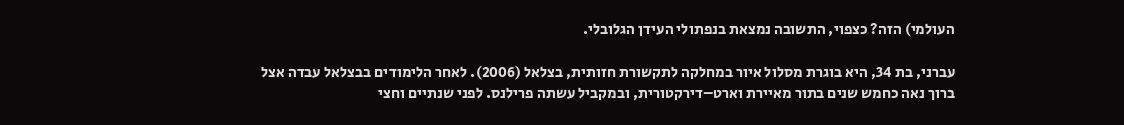העולמי) הזה? כצפוי, התשובה נמצאת בנפתולי העידן הגלובלי.

עברני, בת 34, היא בוגרת מסלול איור במחלקה לתקשורת חזותית, בצלאל (2006). לאחר הלימודים בבצלאל עבדה אצל ברוך נאה כחמש שנים בתור מאיירת וארט–דירקטורית, ובמקביל עשתה פרילנס. לפני שנתיים וחצי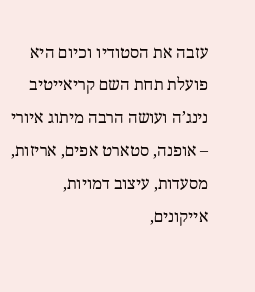עזבה את הסטודיו וכיום היא פועלת תחת השם קריאייטיב נינג’ה ועושה הרבה מיתוג איורי – אופנה, סטארט אפים, אריזות, מסעדות, עיצוב דמויות, אייקונים,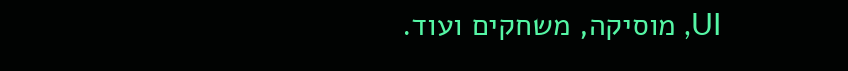UI, מוסיקה, משחקים ועוד.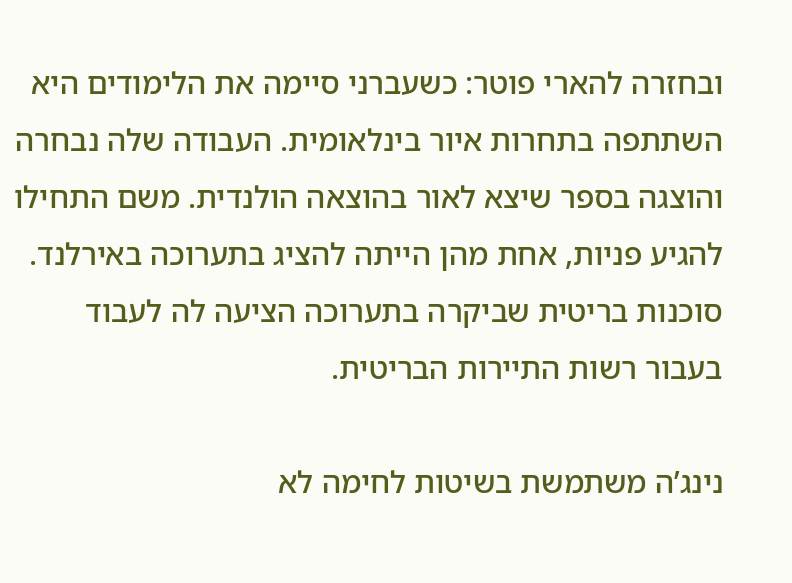ובחזרה להארי פוטר: כשעברני סיימה את הלימודים היא השתתפה בתחרות איור בינלאומית. העבודה שלה נבחרה והוצגה בספר שיצא לאור בהוצאה הולנדית. משם התחילו להגיע פניות, אחת מהן הייתה להציג בתערוכה באירלנד. סוכנות בריטית שביקרה בתערוכה הציעה לה לעבוד בעבור רשות התיירות הבריטית.

נינג’ה משתמשת בשיטות לחימה לא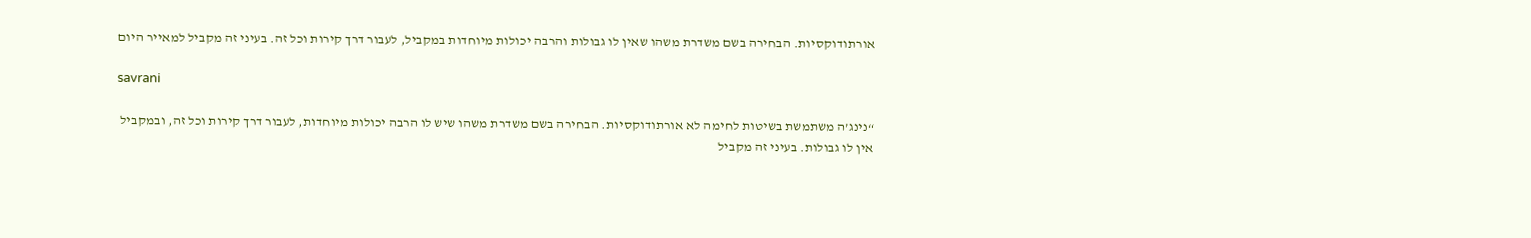אורתודוקסיות. הבחירה בשם משדרת משהו שאין לו גבולות והרבה יכולות מיוחדות במקביל, לעבור דרך קירות וכל זה. בעיני זה מקביל למאייר היום

savrani

“נינג’ה משתמשת בשיטות לחימה לא אורתודוקסיות. הבחירה בשם משדרת משהו שיש לו הרבה יכולות מיוחדות, לעבור דרך קירות וכל זה, ובמקביל אין לו גבולות. בעיני זה מקביל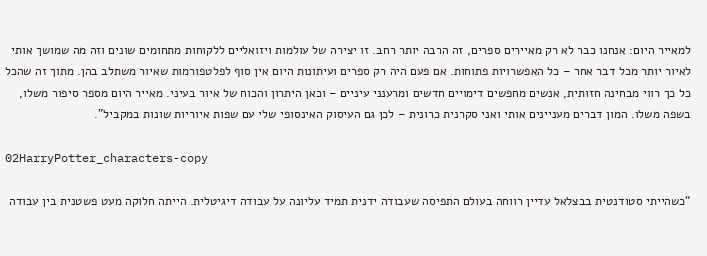למאייר היום: אנחנו כבר לא רק מאיירים ספרים, זה הרבה יותר רחב. זו יצירה של עולמות ויזואליים ללקוחות מתחומים שונים וזה מה שמושך אותי לאיור יותר מכל דבר אחר – כל האפשרויות פתוחות. אם פעם היה רק ספרים ועיתונות היום אין סוף לפלטפורמות שאיור משתלב בהן. מתוך זה שהכל כל כך רווי מבחינה חזותית, אנשים מחפשים דימויים חדשים ומרענני עיניים – וכאן היתרון והכוח של איור בעיני. מאייר היום מספר סיפור משלו, בשפה משלו. המון דברים מעניינים אותי ואני סקרנית כרונית – לכן גם העיסוק האינסופי שלי עם שפות איוריות שונות במקביל”.

02HarryPotter_characters-copy

“כשהייתי סטודנטית בבצלאל עדיין רווחה בעולם התפיסה שעבודה ידנית תמיד עליונה על עבודה דיגיטלית. הייתה חלוקה מעט פשטנית בין עבודה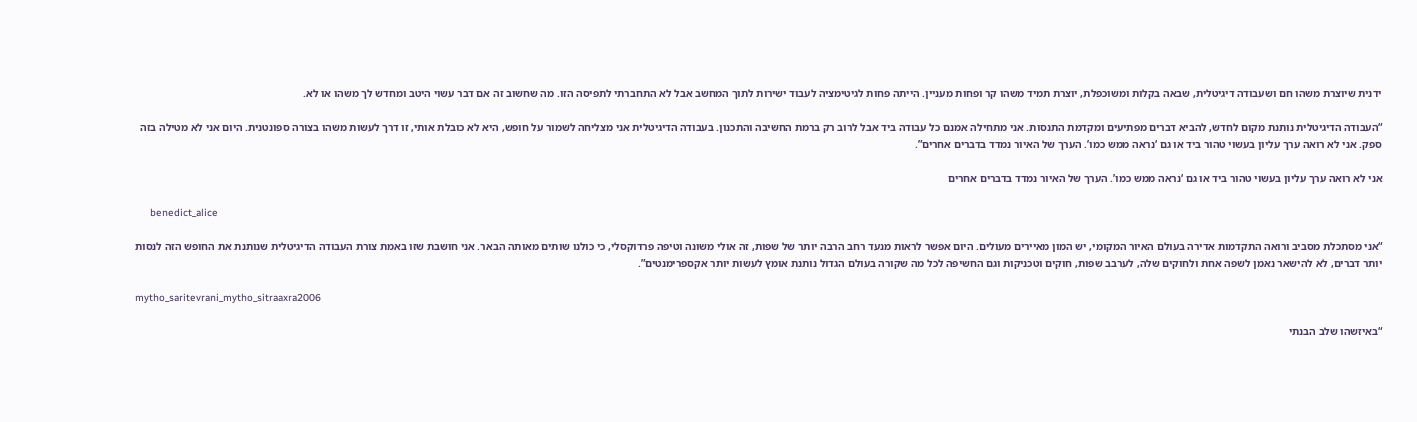ידנית שיוצרת משהו חם ושעבודה דיגיטלית, שבאה בקלות ומשוכפלת, יוצרת תמיד משהו קר ופחות מעניין. הייתה פחות לגיטימציה לעבוד ישירות לתוך המחשב אבל לא התחברתי לתפיסה הזו. מה שחשוב זה אם דבר עשוי היטב ומחדש לך משהו או לא.

“העבודה הדיגיטלית נותנת מקום לחדש, להביא דברים מפתיעים ומקדמת התנסות. אני מתחילה אמנם כל עבודה ביד אבל לרוב רק ברמת החשיבה והתכנון. בעבודה הדיגיטלית אני מצליחה לשמור על חופש, היא לא כובלת אותי, זו דרך לעשות משהו בצורה ספונטנית. היום אני לא מטילה בזה ספק. אני לא רואה ערך עליון בעשוי טהור ביד או גם ‘נראה ממש כמו’. הערך של האיור נמדד בדברים אחרים”.

אני לא רואה ערך עליון בעשוי טהור ביד או גם ‘נראה ממש כמו’. הערך של האיור נמדד בדברים אחרים

     benedict_alice

“אני מסתכלת מסביב ורואה התקדמות אדירה בעולם האיור המקומי, יש המון מאיירים מעולים. היום אפשר לראות מנעד רחב הרבה יותר של שפות, זה אולי משונה וטיפה פרדוקסלי, כי כולנו שותים מאותה הבאר. אני חושבת שזו באמת צורת העבודה הדיגיטלית שנותנת את החופש הזה לנסות יותר דברים, לא להישאר נאמן לשפה אחת ולחוקים שלה, לערבב שפות, חוקים וטכניקות וגם החשיפה לכל מה שקורה בעולם הגדול נותנת אומץ לעשות יותר אקספרימנטים”.

mytho_saritevrani_mytho_sitraaxra2006

“באיזשהו שלב הבנתי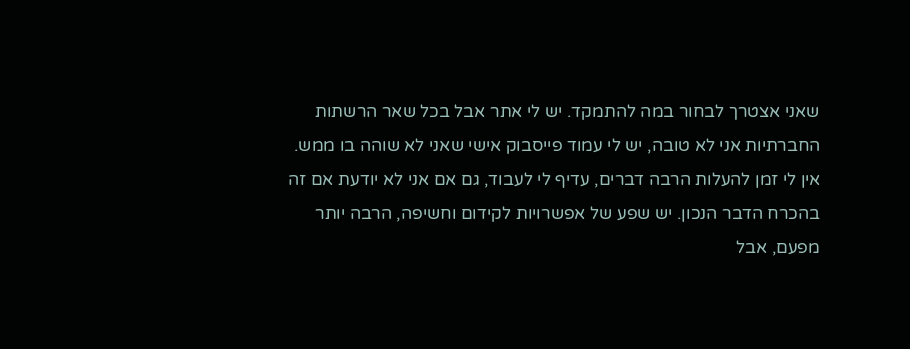שאני אצטרך לבחור במה להתמקד. יש לי אתר אבל בכל שאר הרשתות החברתיות אני לא טובה, יש לי עמוד פייסבוק אישי שאני לא שוהה בו ממש. אין לי זמן להעלות הרבה דברים, עדיף לי לעבוד, גם אם אני לא יודעת אם זה בהכרח הדבר הנכון. יש שפע של אפשרויות לקידום וחשיפה, הרבה יותר מפעם, אבל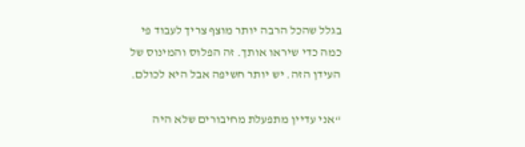בגלל שהכל הרבה יותר מוצף צריך לעבוד פי כמה כדי שיראו אותך. זה הפלוס והמינוס של העידן הזה. יש יותר חשיפה אבל היא לכולם.

“אני עדיין מתפעלת מחיבורים שלא היה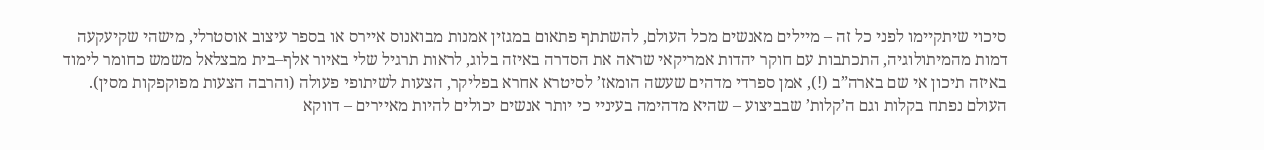סיכוי שיתקיימו לפני כל זה – מיילים מאנשים מכל העולם, להשתתף פתאום במגזין אמנות מבואנוס איירס או בספר עיצוב אוסטרלי, מישהי שקיעקעה דמות מהמיתולוגיה, התכתבות עם חוקר יהדות אמריקאי שראה את הסדרה באיזה בלוג, לראות תרגיל שלי באיור אלף–בית מבצלאל משמש כחומר לימוד באיזה תיכון אי שם בארה”ב (!), אמן ספרדי מדהים שעשה הומאז’ לסיטרא אחרא בפליקר, הצעות לשיתופי פעולה (והרבה הצעות מפוקפקות מסין). העולם נפתח בקלות וגם ה’קלות’ שבביצוע – שהיא מדהימה בעיניי כי יותר אנשים יכולים להיות מאיירים – דווקא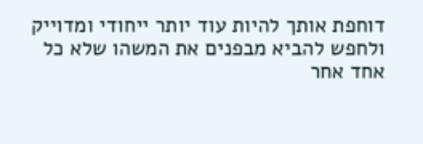דוחפת אותך להיות עוד יותר ייחודי ומדוייק ולחפש להביא מבפנים את המשהו שלא כל אחד אחר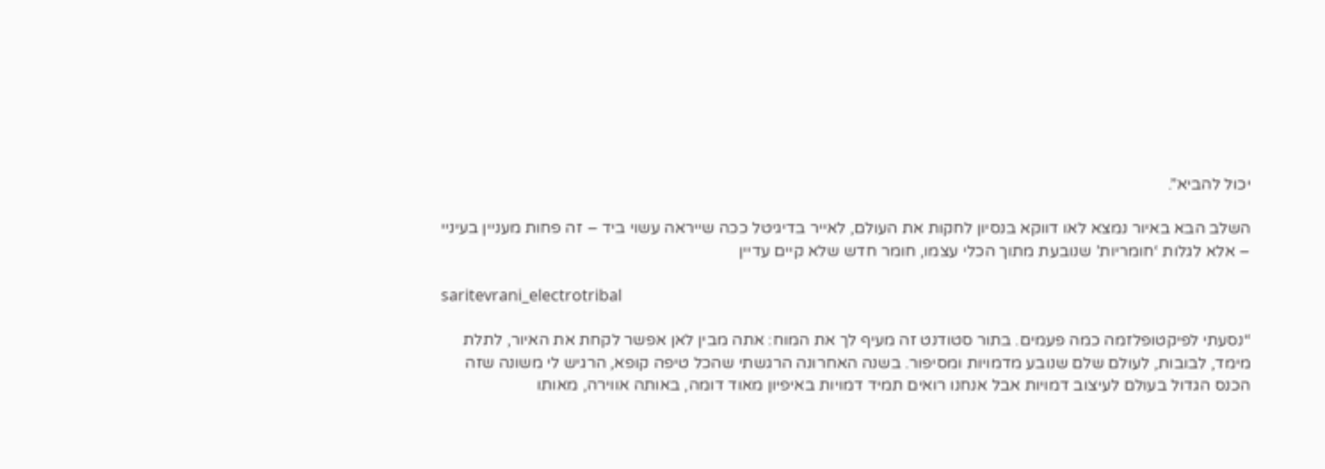יכול להביא”.

השלב הבא באיור נמצא לאו דווקא בנסיון לחקות את העולם, לאייר בדיגיטל ככה שייראה עשוי ביד – זה פחות מעניין בעיניי – אלא לגלות ‘חומריות’ שנובעת מתוך הכלי עצמו, חומר חדש שלא קיים עדיין

saritevrani_electrotribal

“נסעתי לפיקטופלזמה כמה פעמים. בתור סטודנט זה מעיף לך את המוח: אתה מבין לאן אפשר לקחת את האיור, לתלת מימד, לבובות, לעולם שלם שנובע מדמויות ומסיפור. בשנה האחרונה הרגשתי שהכל טיפה קופא, הרגיש לי משונה שזה הכנס הגדול בעולם לעיצוב דמויות אבל אנחנו רואים תמיד דמויות באיפיון מאוד דומה, באותה אווירה, מאותו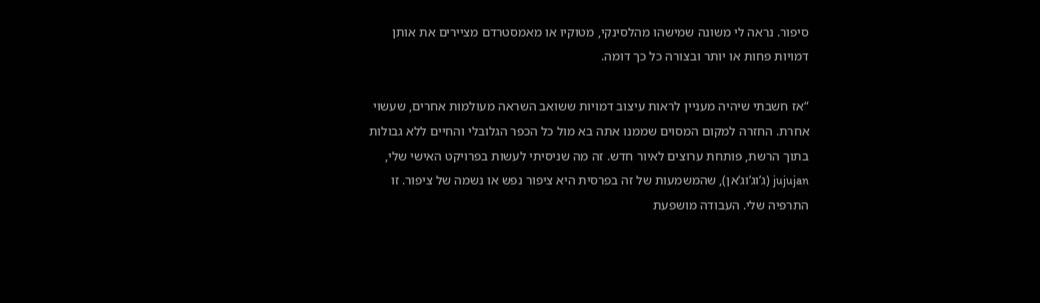סיפור. נראה לי משונה שמישהו מהלסינקי, מטוקיו או מאמסטרדם מציירים את אותן דמויות פחות או יותר ובצורה כל כך דומה.

“אז חשבתי שיהיה מעניין לראות עיצוב דמויות ששואב השראה מעולמות אחרים, שעשוי אחרת. החזרה למקום המסוים שממנו אתה בא מול כל הכפר הגלובלי והחיים ללא גבולות בתוך הרשת, פותחת ערוצים לאיור חדש. זה מה שניסיתי לעשות בפרויקט האישי שלי, jujujan (ג’וג’וג’אן), שהמשמעות של זה בפרסית היא ציפור נפש או נשמה של ציפור. זו התרפיה שלי. העבודה מושפעת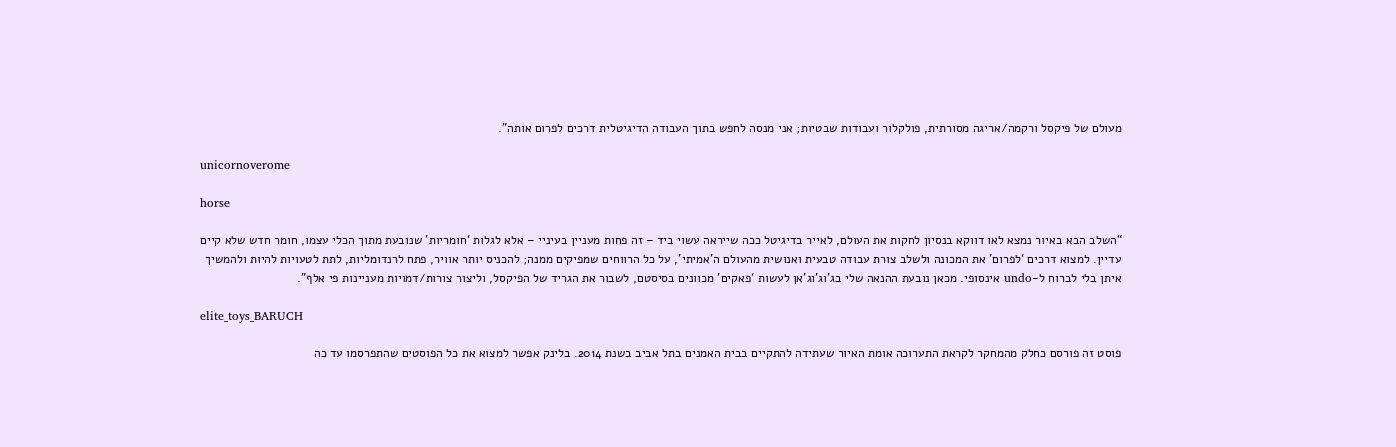מעולם של פיקסל ורקמה/אריגה מסורתית, פולקלור ועבודות שבטיות; אני מנסה לחפש בתוך העבודה הדיגיטלית דרכים לפרום אותה”.

unicornoverome

horse

“השלב הבא באיור נמצא לאו דווקא בנסיון לחקות את העולם, לאייר בדיגיטל ככה שייראה עשוי ביד – זה פחות מעניין בעיניי – אלא לגלות ‘חומריות’ שנובעת מתוך הכלי עצמו, חומר חדש שלא קיים עדיין. למצוא דרכים ‘לפרום’ את המכונה ולשלב צורת עבודה טבעית ואנושית מהעולם ה’אמיתי’, על כל הרווחים שמפיקים ממנה; להכניס יותר אוויר, פתח לרנדומליות, לתת לטעויות להיות ולהמשיך איתן בלי לברוח ל-undo אינסופי. מכאן נובעת ההנאה שלי בג’וג’וג’אן לעשות ‘פאקים’ מכוונים בסיסטם, לשבור את הגריד של הפיקסל, וליצור צורות/דמויות מעניינות פי אלף”.

elite_toys_BARUCH

פוסט זה פורסם כחלק מהמחקר לקראת התערוכה אומת האיור שעתידה להתקיים בבית האמנים בתל אביב בשנת 2014. בלינק אפשר למצוא את כל הפוסטים שהתפרסמו עד כה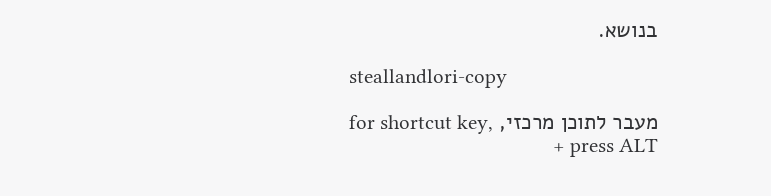בנושא.

steallandlori-copy

מעבר לתוכן מרכזי, for shortcut key, press ALT +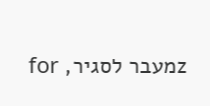zמעבר לסגיר, for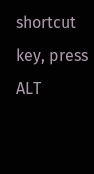shortcut key, press ALT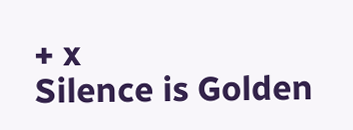+ x
Silence is Golden